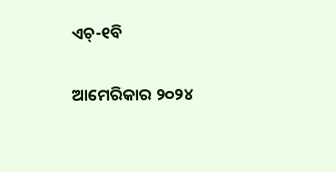ଏଚ୍‌-୧ବି

ଆମେରିକାର ୨୦୨୪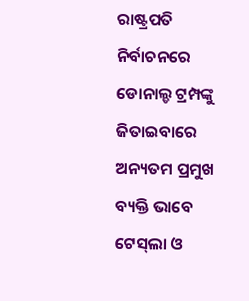ରାଷ୍ଟ୍ରପତି ନିର୍ବାଚନରେ ଡୋନାଲ୍ଡ ଟ୍ରମ୍ପଙ୍କୁ ଜିତାଇବାରେ ଅନ୍ୟତମ ପ୍ରମୁଖ ବ୍ୟକ୍ତି ଭାବେ ଟେସ୍‌ଲା ଓ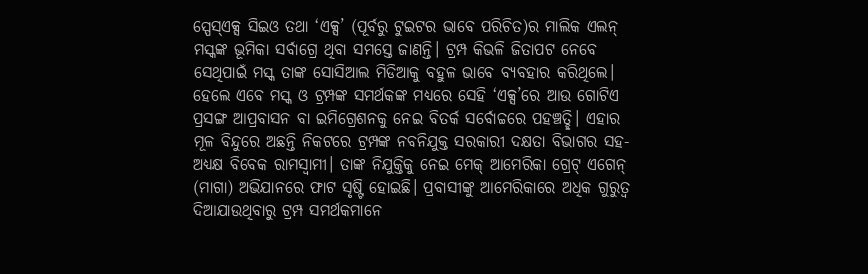ସ୍ପେସ୍‌ଏକ୍ସ ସିଇଓ ତଥା ‘ଏକ୍ସ’ (ପୂର୍ବରୁ ଟୁଇଟର ଭାବେ ପରିଚିତ)ର ମାଲିକ ଏଲନ୍‌ ମସ୍କଙ୍କ ଭୂମିକା ସର୍ବାଗ୍ରେ ଥିବା ସମସ୍ତେ ଜାଣନ୍ତି। ଟ୍ରମ୍ପ କିଭଳି ଜିତାପଟ ନେବେ ସେଥିପାଇଁ ମସ୍କ ତାଙ୍କ ସୋସିଆଲ ମିଡିଆକୁ ବହୁଳ ଭାବେ ବ୍ୟବହାର କରିଥିଲେ। ହେଲେ ଏବେ ମସ୍କ ଓ ଟ୍ରମ୍ପଙ୍କ ସମର୍ଥକଙ୍କ ମଧ୍ୟରେ ସେହି ‘ଏକ୍ସ’ରେ ଆଉ ଗୋଟିଏ ପ୍ରସଙ୍ଗ ଆପ୍ରବାସନ ବା ଇମିଗ୍ରେଶନକୁ ନେଇ ବିତର୍କ ସର୍ବୋଚ୍ଚରେ ପହଞ୍ଚତ୍ଛି। ଏହାର ମୂଳ ବିନ୍ଦୁରେ ଅଛନ୍ତି ନିକଟରେ ଟ୍ରମ୍ପଙ୍କ ନବନିଯୁକ୍ତ ସରକାରୀ ଦକ୍ଷତା ବିଭାଗର ସହ-ଅଧ୍ୟକ୍ଷ ବିବେକ ରାମସ୍ବାମୀ। ତାଙ୍କ ନିଯୁକ୍ତିକୁ ନେଇ ମେକ୍‌ ଆମେରିକା ଗ୍ରେଟ୍‌ ଏଗେନ୍‌ (ମାଗା) ଅଭିଯାନରେ ଫାଟ ସୃଷ୍ଟି ହୋଇଛି। ପ୍ରବାସୀଙ୍କୁ ଆମେରିକାରେ ଅଧିକ ଗୁରୁତ୍ୱ ଦିଆଯାଉଥିବାରୁ ଟ୍ରମ୍ପ ସମର୍ଥକମାନେ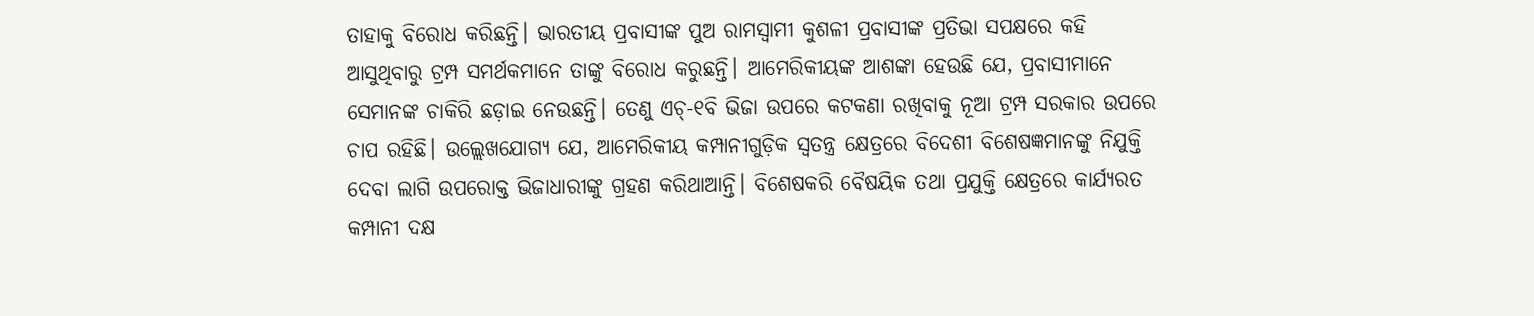ତାହାକୁ ବିରୋଧ କରିଛନ୍ତି। ଭାରତୀୟ ପ୍ରବାସୀଙ୍କ ପୁଅ ରାମସ୍ବାମୀ କୁଶଳୀ ପ୍ରବାସୀଙ୍କ ପ୍ରତିଭା ସପକ୍ଷରେ କହି ଆସୁଥିବାରୁ ଟ୍ରମ୍ପ ସମର୍ଥକମାନେ ତାଙ୍କୁ ବିରୋଧ କରୁଛନ୍ତି। ଆମେରିକୀୟଙ୍କ ଆଶଙ୍କା ହେଉଛି ଯେ, ପ୍ରବାସୀମାନେ ସେମାନଙ୍କ ଚାକିରି ଛଡ଼ାଇ ନେଉଛନ୍ତି। ତେଣୁ ଏଚ୍‌-୧ବି ଭିଜା ଉପରେ କଟକଣା ରଖିବାକୁ ନୂଆ ଟ୍ରମ୍ପ ସରକାର ଉପରେ ଚାପ ରହିଛି। ଉଲ୍ଲେଖଯୋଗ୍ୟ ଯେ, ଆମେରିକୀୟ କମ୍ପାନୀଗୁଡ଼ିକ ସ୍ବତନ୍ତ୍ର କ୍ଷେତ୍ରରେ ବିଦେଶୀ ବିଶେଷଜ୍ଞମାନଙ୍କୁ ନିଯୁକ୍ତି ଦେବା ଲାଗି ଉପରୋକ୍ତ ଭିଜାଧାରୀଙ୍କୁ ଗ୍ରହଣ କରିଥାଆନ୍ତି। ବିଶେଷକରି ବୈଷୟିକ ତଥା ପ୍ରଯୁକ୍ତି କ୍ଷେତ୍ରରେ କାର୍ଯ୍ୟରତ କମ୍ପାନୀ ଦକ୍ଷ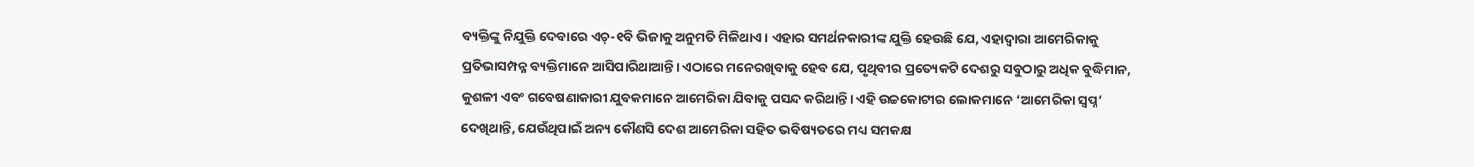ବ୍ୟକ୍ତିଙ୍କୁ ନିଯୁକ୍ତି ଦେବାରେ ଏଚ୍‌-୧ବି ଭିଜାକୁ ଅନୁମତି ମିଳିଥାଏ। ଏହାର ସମର୍ଥନକାରୀଙ୍କ ଯୁକ୍ତି ହେଉଛି ଯେ, ଏହାଦ୍ୱାରା ଆମେରିକାକୁ ପ୍ରତିଭାସମ୍ପନ୍ନ ବ୍ୟକ୍ତିମାନେ ଆସିପାରିଥାଆନ୍ତି। ଏଠାରେ ମନେରଖିବାକୁ ହେବ ଯେ, ପୃଥିବୀର ପ୍ରତ୍ୟେକଟି ଦେଶରୁ ସବୁଠାରୁ ଅଧିକ ବୁଦ୍ଧିମାନ, କୁଶଳୀ ଏବଂ ଗବେଷଣାକାରୀ ଯୁବକମାନେ ଆମେରିକା ଯିବାକୁ ପସନ୍ଦ କରିଥାନ୍ତି। ଏହି ଉଚ୍ଚକୋଟୀର ଲୋକମାନେ ‘ଆମେରିକା ସ୍ବପ୍ନ’ ଦେଖିଥାନ୍ତି, ଯେଉଁଥିପାଇଁ ଅନ୍ୟ କୌଣସି ଦେଶ ଆମେରିକା ସହିତ ଭବିଷ୍ୟତରେ ମଧ୍ୟ ସମକକ୍ଷ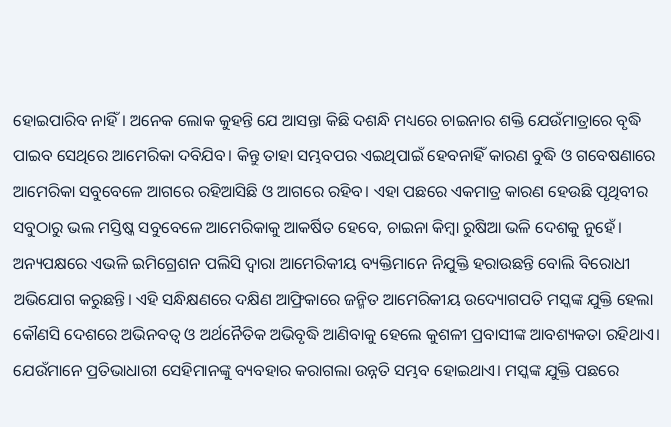ହୋଇପାରିବ ନାହିଁ। ଅନେକ ଲୋକ କୁହନ୍ତି ଯେ ଆସନ୍ତା କିଛି ଦଶନ୍ଧି ମଧ୍ୟରେ ଚାଇନାର ଶକ୍ତି ଯେଉଁମାତ୍ରାରେ ବୃଦ୍ଧି ପାଇବ ସେଥିରେ ଆମେରିକା ଦବିଯିବ। କିନ୍ତୁ ତାହା ସମ୍ଭବପର ଏଇଥିପାଇଁ ହେବନାହିଁ କାରଣ ବୁଦ୍ଧି ଓ ଗବେଷଣାରେ ଆମେରିକା ସବୁବେଳେ ଆଗରେ ରହିଆସିଛି ଓ ଆଗରେ ରହିବ। ଏହା ପଛରେ ଏକମାତ୍ର କାରଣ ହେଉଛି ପୃଥିବୀର ସବୁଠାରୁ ଭଲ ମସ୍ତିଷ୍କ ସବୁବେଳେ ଆମେରିକାକୁ ଆକର୍ଷିତ ହେବେ, ଚାଇନା କିମ୍ବା ରୁଷିଆ ଭଳି ଦେଶକୁ ନୁହେଁ।
ଅନ୍ୟପକ୍ଷରେ ଏଭଳି ଇମିଗ୍ରେଶନ ପଲିସି ଦ୍ୱାରା ଆମେରିକୀୟ ବ୍ୟକ୍ତିମାନେ ନିଯୁକ୍ତି ହରାଉଛନ୍ତି ବୋଲି ବିରୋଧୀ ଅଭିଯୋଗ କରୁଛନ୍ତି। ଏହି ସନ୍ଧିକ୍ଷଣରେ ଦକ୍ଷିଣ ଆଫ୍ରିକାରେ ଜନ୍ମିତ ଆମେରିକୀୟ ଉଦ୍ୟୋଗପତି ମସ୍କଙ୍କ ଯୁକ୍ତି ହେଲା କୌଣସି ଦେଶରେ ଅଭିନବତ୍ୱ ଓ ଅର୍ଥନୈତିକ ଅଭିବୃଦ୍ଧି ଆଣିବାକୁ ହେଲେ କୁଶଳୀ ପ୍ରବାସୀଙ୍କ ଆବଶ୍ୟକତା ରହିଥାଏ। ଯେଉଁମାନେ ପ୍ରତିଭାଧାରୀ ସେହିମାନଙ୍କୁ ବ୍ୟବହାର କରାଗଲା ଉନ୍ନତି ସମ୍ଭବ ହୋଇଥାଏ। ମସ୍କଙ୍କ ଯୁକ୍ତି ପଛରେ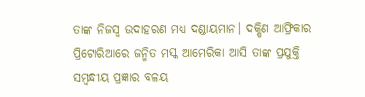ତାଙ୍କ ନିଜସ୍ବ ଉଦାହରଣ ମଧ୍ୟ ଦଣ୍ଡାୟମାନ। ଦକ୍ଷିଣ ଆଫ୍ରିକାର ପ୍ରିଟୋରିଆରେ ଜନ୍ମିତ ମସ୍କ ଆମେରିକା ଆସି ତାଙ୍କ ପ୍ରଯୁକ୍ତି ସମ୍ବନ୍ଧୀୟ ପ୍ରଜ୍ଞାର ବଳୟ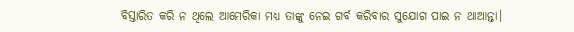ବିସ୍ତାରିତ କରି ନ ଥିଲେ ଆମେରିକା ମଧ୍ୟ ତାଙ୍କୁ ନେଇ ଗର୍ବ କରିବାର ସୁଯୋଗ ପାଇ ନ ଥାଆନ୍ତା।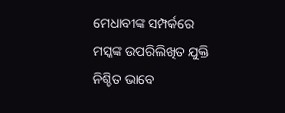ମେଧାବୀଙ୍କ ସମ୍ପର୍କରେ ମସ୍କଙ୍କ ଉପରିଲିଖିତ ଯୁକ୍ତି ନିଶ୍ଚିତ ଭାବେ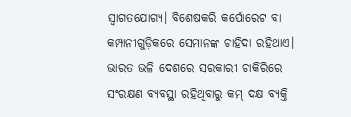ସ୍ବାଗତଯୋଗ୍ୟ। ବିଶେଷକରି କର୍ପୋରେଟ ବା କମ୍ପାନୀଗୁଡ଼ିକରେ ସେମାନଙ୍କ ଚାହିଦା ରହିଥାଏ। ଭାରତ ଭଳି ଦେଶରେ ସରକାରୀ ଚାକିରିରେ ସଂରକ୍ଷଣ ବ୍ୟବସ୍ଥା ରହିଥିବାରୁ କମ୍‌ ଦକ୍ଷ ବ୍ୟକ୍ତି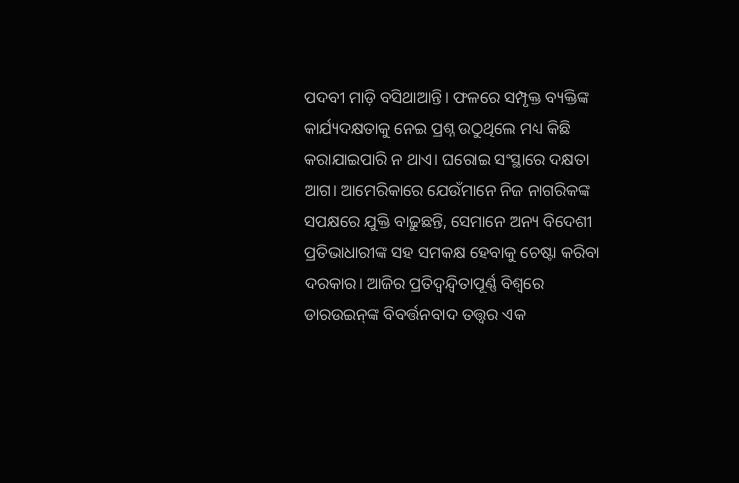ପଦବୀ ମାଡ଼ି ବସିଥାଆନ୍ତି। ଫଳରେ ସମ୍ପୃକ୍ତ ବ୍ୟକ୍ତିଙ୍କ କାର୍ଯ୍ୟଦକ୍ଷତାକୁ ନେଇ ପ୍ରଶ୍ନ ଉଠୁଥିଲେ ମଧ୍ୟ କିଛି କରାଯାଇପାରି ନ ଥାଏ। ଘରୋଇ ସଂସ୍ଥାରେ ଦକ୍ଷତା ଆଗ। ଆମେରିକାରେ ଯେଉଁମାନେ ନିଜ ନାଗରିକଙ୍କ ସପକ୍ଷରେ ଯୁକ୍ତି ବାଢ଼ୁଛନ୍ତି, ସେମାନେ ଅନ୍ୟ ବିଦେଶୀ ପ୍ରତିଭାଧାରୀଙ୍କ ସହ ସମକକ୍ଷ ହେବାକୁ ଚେଷ୍ଟା କରିବା ଦରକାର। ଆଜିର ପ୍ରତିଦ୍ୱନ୍ଦ୍ୱିତାପୂର୍ଣ୍ଣ ବିଶ୍ୱରେ ଡାରଉଇନ୍‌ଙ୍କ ବିବର୍ତ୍ତନବାଦ ତତ୍ତ୍ୱର ଏକ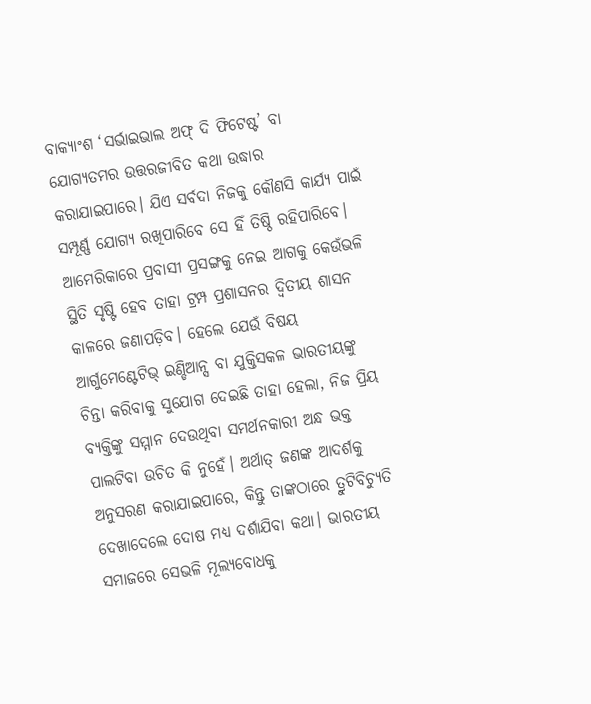ବାକ୍ୟାଂଶ ‘ସର୍ଭାଇଭାଲ ଅଫ୍‌ ଦି ଫିଟେଷ୍ଟ’ ବା ଯୋଗ୍ୟତମର ଉତ୍ତରଜୀବିତ କଥା ଉଦ୍ଧାର କରାଯାଇପାରେ। ଯିଏ ସର୍ବଦା ନିଜକୁ କୌଣସି କାର୍ଯ୍ୟ ପାଇଁ ସମ୍ପୂର୍ଣ୍ଣ ଯୋଗ୍ୟ ରଖିପାରିବେ ସେ ହିଁ ତିଷ୍ଠି ରହିପାରିବେ।
ଆମେରିକାରେ ପ୍ରବାସୀ ପ୍ରସଙ୍ଗକୁ ନେଇ ଆଗକୁ କେଉଁଭଳି ସ୍ଥିତି ସୃଷ୍ଟି ହେବ ତାହା ଟ୍ରମ୍ପ ପ୍ରଶାସନର ଦ୍ୱିତୀୟ ଶାସନ କାଳରେ ଜଣାପଡ଼ିବ। ହେଲେ ଯେଉଁ ବିଷୟ ଆର୍ଗୁମେଣ୍ଟେଟିଭ୍‌ ଇଣ୍ଡିଆନ୍ସ ବା ଯୁକ୍ତିସକଳ ଭାରତୀୟଙ୍କୁ ଚିନ୍ତା କରିବାକୁ ସୁଯୋଗ ଦେଇଛି ତାହା ହେଲା, ନିଜ ପ୍ରିୟ ବ୍ୟକ୍ତିଙ୍କୁ ସମ୍ମାନ ଦେଉଥିବା ସମର୍ଥନକାରୀ ଅନ୍ଧ ଭକ୍ତ ପାଲଟିବା ଉଚିତ କି ନୁହେଁ। ଅର୍ଥାତ୍‌ ଜଣଙ୍କ ଆଦର୍ଶକୁ ଅନୁସରଣ କରାଯାଇପାରେ, କିନ୍ତୁ ତାଙ୍କଠାରେ ତ୍ରୁଟିବିଚ୍ୟୁତି ଦେଖାଦେଲେ ଦୋଷ ମଧ୍ୟ ଦର୍ଶାଯିବା କଥା। ଭାରତୀୟ ସମାଜରେ ସେଭଳି ମୂଲ୍ୟବୋଧକୁ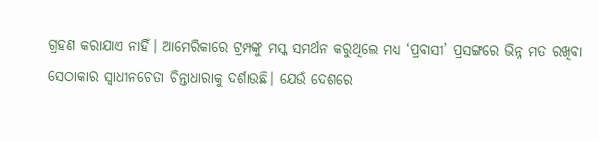ଗ୍ରହଣ କରାଯାଏ ନାହିଁ। ଆମେରିକାରେ ଟ୍ରମ୍ପଙ୍କୁ ମସ୍କ ସମର୍ଥନ କରୁଥିଲେ ମଧ୍ୟ ‘ପ୍ରବାସୀ’ ପ୍ରସଙ୍ଗରେ ଭିନ୍ନ ମତ ରଖିବା ସେଠାକାର ସ୍ବାଧୀନଚେତା ଚିନ୍ତାଧାରାକୁ ଦର୍ଶାଉଛି। ଯେଉଁ ଦେଶରେ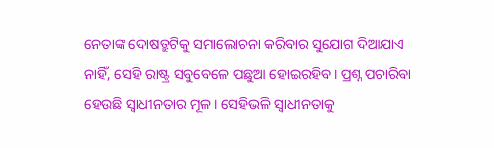ନେତାଙ୍କ ଦୋଷତ୍ରୁଟିକୁ ସମାଲୋଚନା କରିବାର ସୁଯୋଗ ଦିଆଯାଏ ନାହିଁ, ସେହି ରାଷ୍ଟ୍ର ସବୁବେଳେ ପଛୁଆ ହୋଇରହିବ। ପ୍ରଶ୍ନ ପଚାରିବା ହେଉଛି ସ୍ବାଧୀନତାର ମୂଳ। ସେହିଭଳି ସ୍ବାଧୀନତାକୁ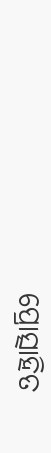ପ୍ରୋତ୍ସାହିତ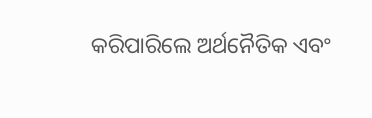କରିପାରିଲେ ଅର୍ଥନୈତିକ ଏବଂ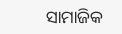ସାମାଜିକ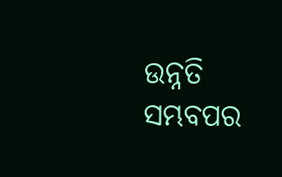ଉନ୍ନତି ସମ୍ଭବପର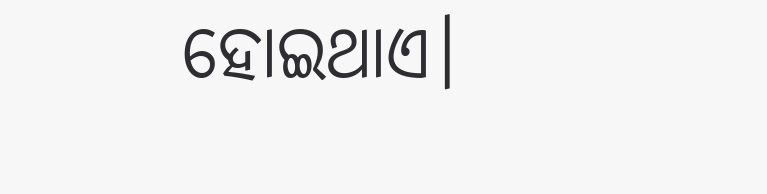ହୋଇଥାଏ।